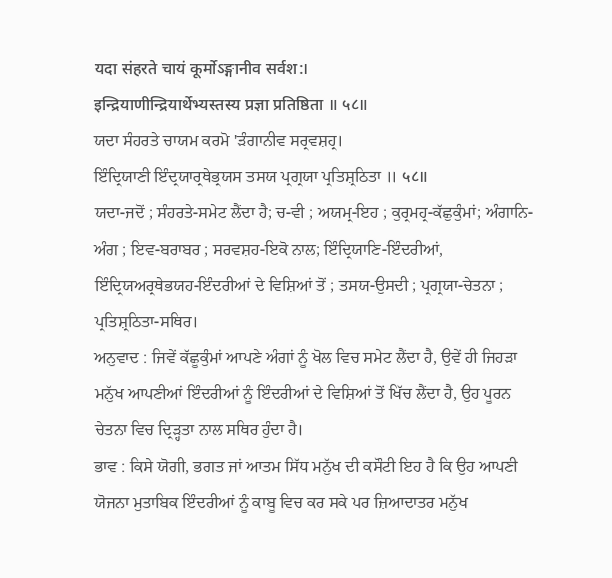यदा संहरते चायं कूर्मोऽङ्गानीव सर्वश:।
इन्द्रियाणीन्द्रियार्थेभ्यस्तस्य प्रज्ञा प्रतिष्ठिता ॥ ५८॥
ਯਦਾ ਸੰਹਰਤੇ ਚਾਯਮ ਕਰਮੋ 'ੜੰਗਾਨੀਵ ਸਰ੍ਰਵਸ਼ਹ੍ਰ।
ਇੰਦ੍ਰਿਯਾਣੀ ਇੰਦ੍ਰਯਾਰ੍ਰਥੇਭ੍ਰਯਸ ਤਸਯ ਪ੍ਰਗ੍ਰਯਾ ਪ੍ਰਤਿਸ਼੍ਰਠਿਤਾ ॥ ५८॥
ਯਦਾ-ਜਦੋਂ ; ਸੰਹਰਤੇ-ਸਮੇਟ ਲੈਂਦਾ ਹੈ; ਚ-ਵੀ ; ਅਯਮ੍ਰ-ਇਹ ; ਕੁਰ੍ਰਮਹ੍ਰ-ਕੱਛੁਕੁੰਮਾਂ; ਅੰਗਾਨਿ-ਅੰਗ ; ਇਵ-ਬਰਾਬਰ ; ਸਰਵਸ਼ਹ-ਇਕੋ ਨਾਲ; ਇੰਦ੍ਰਿਯਾਣਿ-ਇੰਦਰੀਆਂ, ਇੰਦ੍ਰਿਯਅਰ੍ਰਥੇਭਯਹ-ਇੰਦਰੀਆਂ ਦੇ ਵਿਸ਼ਿਆਂ ਤੋਂ ; ਤਸਯ-ਉਸਦੀ ; ਪ੍ਰਗ੍ਰਯਾ-ਚੇਤਨਾ ; ਪ੍ਰਤਿਸ਼੍ਰਠਿਤਾ-ਸਥਿਰ।
ਅਨੁਵਾਦ : ਜਿਵੇਂ ਕੱਛੂਕੁੰਮਾਂ ਆਪਣੇ ਅੰਗਾਂ ਨੂੰ ਖੋਲ ਵਿਚ ਸਮੇਟ ਲੈਂਦਾ ਹੈ, ਉਵੇਂ ਹੀ ਜਿਹੜਾ ਮਨੁੱਖ ਆਪਣੀਆਂ ਇੰਦਰੀਆਂ ਨੂੰ ਇੰਦਰੀਆਂ ਦੇ ਵਿਸ਼ਿਆਂ ਤੋਂ ਖਿੱਚ ਲੈਂਦਾ ਹੈ, ਉਹ ਪੂਰਨ ਚੇਤਨਾ ਵਿਚ ਦ੍ਰਿੜ੍ਹਤਾ ਨਾਲ ਸਥਿਰ ਹੁੰਦਾ ਹੈ।
ਭਾਵ : ਕਿਸੇ ਯੋਗੀ, ਭਗਤ ਜਾਂ ਆਤਮ ਸਿੱਧ ਮਨੁੱਖ ਦੀ ਕਸੌਟੀ ਇਹ ਹੈ ਕਿ ਉਹ ਆਪਣੀ ਯੋਜਨਾ ਮੁਤਾਬਿਕ ਇੰਦਰੀਆਂ ਨੂੰ ਕਾਬੂ ਵਿਚ ਕਰ ਸਕੇ ਪਰ ਜ਼ਿਆਦਾਤਰ ਮਨੁੱਖ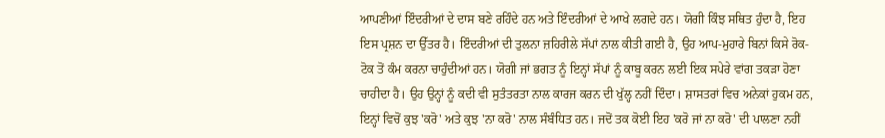ਆਪਣੀਆਂ ਇੰਦਰੀਆਂ ਦੇ ਦਾਸ ਬਣੇ ਰਹਿੰਦੇ ਹਨ ਅਤੇ ਇੰਦਰੀਆਂ ਦੇ ਆਖੇ ਲਗਦੇ ਹਨ। ਯੋਗੀ ਕਿੰਝ ਸਥਿਤ ਹੁੰਦਾ ਹੈ, ਇਹ ਇਸ ਪ੍ਰਸ਼ਨ ਦਾ ਉੱਤਰ ਹੈ। ਇੰਦਰੀਆਂ ਦੀ ਤੁਲਨਾ ਜ਼ਹਿਰੀਲੇ ਸੱਪਾਂ ਨਾਲ ਕੀਤੀ ਗਈ ਹੈ, ਉਹ ਆਪ-ਮੁਹਾਰੇ ਬਿਨਾਂ ਕਿਸੇ ਰੋਕ-ਟੋਕ ਤੋਂ ਕੰਮ ਕਰਨਾ ਚਾਹੁੰਦੀਆਂ ਹਨ। ਯੋਗੀ ਜਾਂ ਭਗਤ ਨੂੰ ਇਨ੍ਹਾਂ ਸੱਪਾਂ ਨੂੰ ਕਾਬੂ ਕਰਨ ਲਈ ਇਕ ਸਪੇਰੇ ਵਾਂਗ ਤਕੜਾ ਹੋਣਾ ਚਾਹੀਦਾ ਹੈ। ਉਹ ਉਨ੍ਹਾਂ ਨੂੰ ਕਦੀ ਵੀ ਸੁਤੰਤਰਤਾ ਨਾਲ ਕਾਰਜ ਕਰਨ ਦੀ ਖੁੱਲ੍ਹ ਨਹੀਂ ਦਿੰਦਾ। ਸ਼ਾਸਤਰਾਂ ਵਿਚ ਅਨੇਕਾਂ ਹੁਕਮ ਹਨ, ਇਨ੍ਹਾਂ ਵਿਚੋਂ ਕੁਝ 'ਕਰੋ' ਅਤੇ ਕੁਝ 'ਨਾ ਕਰੋ' ਨਾਲ ਸੰਬੰਧਿਤ ਹਨ। ਜਦੋਂ ਤਕ ਕੋਈ ਇਹ 'ਕਰੋ ਜਾਂ ਨਾ ਕਰੋ' ਦੀ ਪਾਲਣਾ ਨਹੀਂ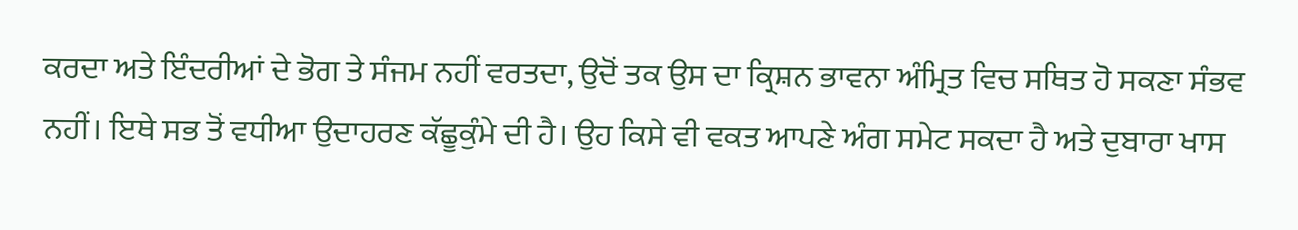ਕਰਦਾ ਅਤੇ ਇੰਦਰੀਆਂ ਦੇ ਭੋਗ ਤੇ ਸੰਜਮ ਨਹੀਂ ਵਰਤਦਾ, ਉਦੋਂ ਤਕ ਉਸ ਦਾ ਕ੍ਰਿਸ਼ਨ ਭਾਵਨਾ ਅੰਮ੍ਰਿਤ ਵਿਚ ਸਥਿਤ ਹੋ ਸਕਣਾ ਸੰਭਵ ਨਹੀਂ। ਇਥੇ ਸਭ ਤੋਂ ਵਧੀਆ ਉਦਾਹਰਣ ਕੱਛੂਕੁੰਮੇ ਦੀ ਹੈ। ਉਹ ਕਿਸੇ ਵੀ ਵਕਤ ਆਪਣੇ ਅੰਗ ਸਮੇਟ ਸਕਦਾ ਹੈ ਅਤੇ ਦੁਬਾਰਾ ਖਾਸ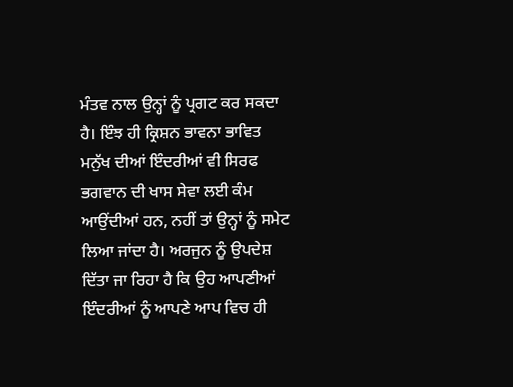ਮੰਤਵ ਨਾਲ ਉਨ੍ਹਾਂ ਨੂੰ ਪ੍ਰਗਟ ਕਰ ਸਕਦਾ ਹੈ। ਇੰਝ ਹੀ ਕ੍ਰਿਸ਼ਨ ਭਾਵਨਾ ਭਾਵਿਤ ਮਨੁੱਖ ਦੀਆਂ ਇੰਦਰੀਆਂ ਵੀ ਸਿਰਫ ਭਗਵਾਨ ਦੀ ਖਾਸ ਸੇਵਾ ਲਈ ਕੰਮ ਆਉਂਦੀਆਂ ਹਨ, ਨਹੀਂ ਤਾਂ ਉਨ੍ਹਾਂ ਨੂੰ ਸਮੇਟ ਲਿਆ ਜਾਂਦਾ ਹੈ। ਅਰਜੁਨ ਨੂੰ ਉਪਦੇਸ਼ ਦਿੱਤਾ ਜਾ ਰਿਹਾ ਹੈ ਕਿ ਉਹ ਆਪਣੀਆਂ ਇੰਦਰੀਆਂ ਨੂੰ ਆਪਣੇ ਆਪ ਵਿਚ ਹੀ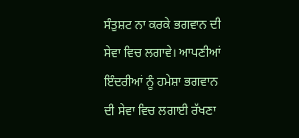ਸੰਤੁਸ਼ਟ ਨਾ ਕਰਕੇ ਭਗਵਾਨ ਦੀ ਸੇਵਾ ਵਿਚ ਲਗਾਵੇ। ਆਪਣੀਆਂ ਇੰਦਰੀਆਂ ਨੂੰ ਹਮੇਸ਼ਾ ਭਗਵਾਨ ਦੀ ਸੇਵਾ ਵਿਚ ਲਗਾਈ ਰੱਖਣਾ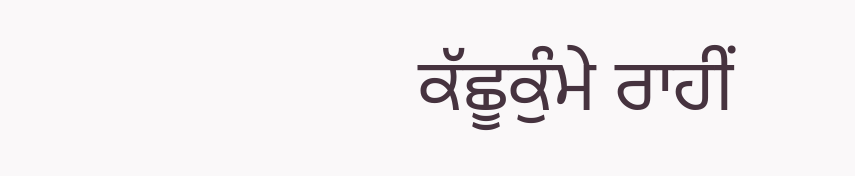ਕੱਛੂਕੁੰਮੇ ਰਾਹੀਂ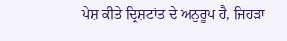ਪੇਸ਼ ਕੀਤੇ ਦ੍ਰਿਸ਼ਟਾਂਤ ਦੇ ਅਨੁਰੂਪ ਹੈ, ਜਿਹੜਾ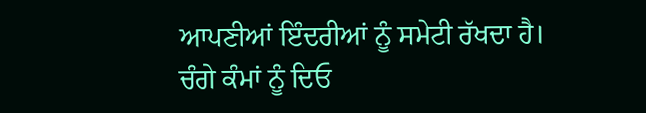ਆਪਣੀਆਂ ਇੰਦਰੀਆਂ ਨੂੰ ਸਮੇਟੀ ਰੱਖਦਾ ਹੈ।
ਚੰਗੇ ਕੰਮਾਂ ਨੂੰ ਦਿਓ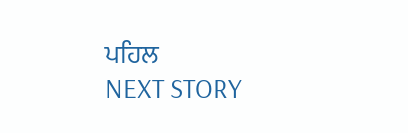ਪਹਿਲ
NEXT STORY